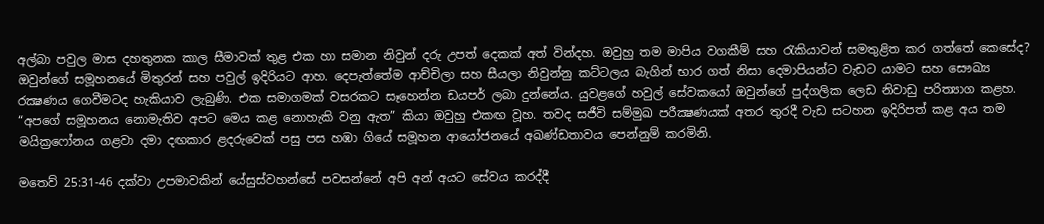අල්බා පවුල මාස දහතුනක කාල සීමාවක් තුළ එක හා සමාන නිවුන් දරු උපත් දෙකක් අත් වින්දහ. ඔවුහු තම මාපිය වගකීම් සහ රැකියාවන් සමතුළිත කර ගත්තේ කෙසේද? ඔවුන්ගේ සමූහනයේ මිතුරන් සහ පවුල් ඉදිරියට ආහ. දෙපැත්තේම ආච්චිලා සහ සීයලා නිවුන්නු කට්ටලය බැගින් භාර ගත් නිසා දෙමාපියන්ට වැඩට යාමට සහ සෞඛ්‍ය රක්‍ෂණය ගෙවීමටද හැකියාව ලැබුණි. එක සමාගමක් වසරකට සෑහෙන්න ඩයපර් ලබා දුන්නේය. යුවළගේ හවුල් සේවකයෝ ඔවුන්ගේ පුද්ගලික ලෙඩ නිවාඩු පරිත්‍යාග කළහ. “අපගේ සමූහනය නොමැතිව අපට මෙය කළ නොහැකි වනු ඇත” කියා ඔවුහු එකඟ වූහ. තවද සජීවි සම්මුඛ පරීක්‍ෂණයක් අතර තුරදී වැඩ සටහන ඉදිරිපත් කළ අය තම මයික්‍රෆෝනය ගළවා දමා දඟකාර ළදරුවෙක් පසු පස හඹා ගියේ සමූහන ආයෝජනයේ අඛණ්ඩතාවය පෙන්නුම් කරමිනි.

මතෙව් 25:31-46 දක්වා උපමාවකින් යේසුස්වහන්සේ පවසන්නේ අපි අන් අයට සේවය කරද්දී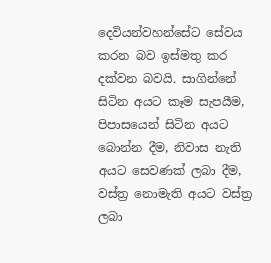දෙවියන්වහන්සේට සේවය කරන බව ඉස්මතු කර දක්වන බවයි. සාගින්නේ සිටින අයට කෑම සැපයීම, පිපාසයෙන් සිටින අයට බොන්න දීම, නිවාස නැති අයට සෙවණක් ලබා දීම, වස්ත්‍ර නොමැති අයට වස්ත්‍ර ලබා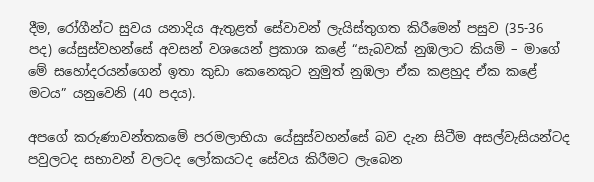දීම, රෝගීන්ට සුවය යනාදිය ඇතුළත් සේවාවන් ලැයිස්තුගත කිරීමෙන් පසුව (35-36 පද) යේසුස්වහන්සේ අවසන් වශයෙන් ප්‍රකාශ කළේ “සැබවක් නුඹලාට කියමි – මාගේ මේ සහෝදරයන්ගෙන් ඉතා කුඩා කෙනෙකුට නුමුත් නුඹලා ඒක කළහුද ඒක කළේ මටය” යනුවෙනි (40 පදය).

අපගේ කරුණාවන්තකමේ පරමලාභියා යේසුස්වහන්සේ බව දැන සිටීම අසල්වැසියන්ටද පවුලටද සභාවන් වලටද ලෝකයටද සේවය කිරීමට ලැබෙන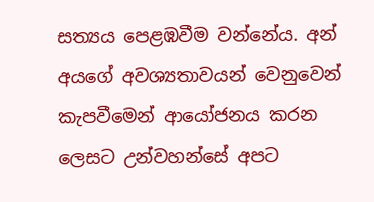සත්‍යය පෙළඹවීම වන්නේය. අන් අයගේ අවශ්‍යතාවයන් වෙනුවෙන් කැපවීමෙන් ආයෝජනය කරන ලෙසට උන්වහන්සේ අපට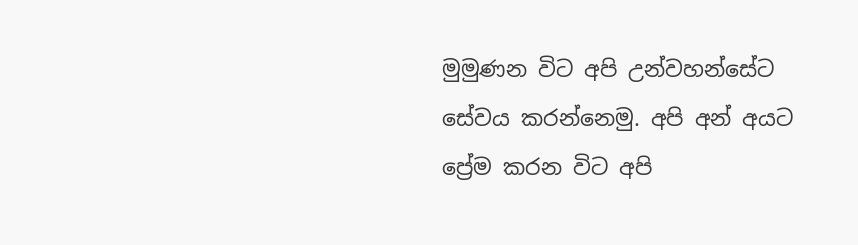මුමුණන විට අපි උන්වහන්සේට සේවය කරන්නෙමු. අපි අන් අයට ප්‍රේම කරන විට අපි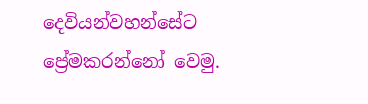දෙවියන්වහන්සේට ප්‍රේමකරන්නෝ වෙමු.